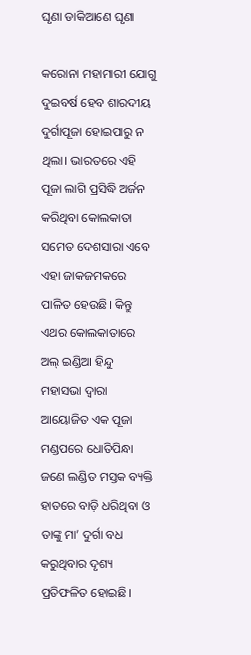ଘୃଣା ଡାକିଆଣେ ଘୃଣା

କରୋନା ମହାମାରୀ ଯୋଗୁ ଦୁଇବର୍ଷ ହେବ ଶାରଦୀୟ ଦୁର୍ଗାପୂଜା ହୋଇପାରୁ ନ ଥିଲା। ଭାରତରେ ଏହି ପୂଜା ଲାଗି ପ୍ରସିଦ୍ଧି ଅର୍ଜନ କରିଥିବା କୋଲକାତା ସମେତ ଦେଶସାରା ଏବେ ଏହା ଜାକଜମକରେ ପାଳିତ ହେଉଛି। କିନ୍ତୁ ଏଥର କୋଲକାତାରେ ଅଲ୍‌ ଇଣ୍ଡିଆ ହିନ୍ଦୁ ମହାସଭା ଦ୍ୱାରା ଆୟୋଜିତ ଏକ ପୂଜା ମଣ୍ଡପରେ ଧୋତିପିନ୍ଧା ଜଣେ ଲଣ୍ଡିତ ମସ୍ତକ ବ୍ୟକ୍ତି ହାତରେ ବାଡ଼ି ଧରିଥିବା ଓ ତାଙ୍କୁ ମା’ ଦୁର୍ଗା ବଧ କରୁଥିବାର ଦୃଶ୍ୟ ପ୍ରତିଫଳିତ ହୋଇଛି।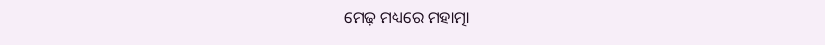ମେଢ଼ ମଧ୍ୟରେ ମହାତ୍ମା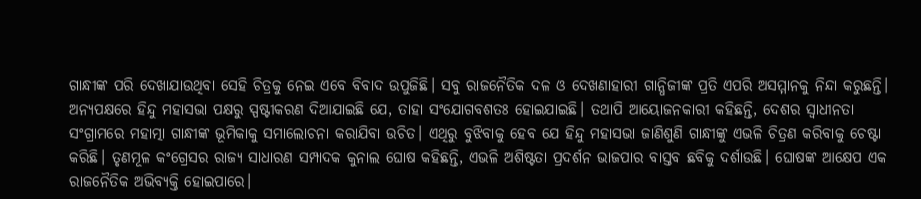ଗାନ୍ଧୀଙ୍କ ପରି ଦେଖାଯାଉଥିବା ସେହି ଚିତ୍ରକୁ ନେଇ ଏବେ ବିବାଦ ଉପୁଜିଛି। ସବୁ ରାଜନୈତିକ ଦଳ ଓ ଦେଖଣାହାରୀ ଗାନ୍ଧିଜୀଙ୍କ ପ୍ରତି ଏପରି ଅସମ୍ମାନକୁ ନିନ୍ଦା କରୁଛନ୍ତି। ଅନ୍ୟପକ୍ଷରେ ହିନ୍ଦୁ ମହାସଭା ପକ୍ଷରୁ ସ୍ପଷ୍ଟୀକରଣ ଦିଆଯାଇଛି ଯେ, ତାହା ସଂଯୋଗବଶତଃ ହୋଇଯାଇଛି। ତଥାପି ଆୟୋଜନକାରୀ କହିଛନ୍ତି, ଦେଶର ସ୍ବାଧୀନତା ସଂଗ୍ରାମରେ ମହାତ୍ମା ଗାନ୍ଧୀଙ୍କ ଭୂମିକାକୁ ସମାଲୋଚନା କରାଯିବା ଉଚିତ। ଏଥିରୁ ବୁଝିବାକୁ ହେବ ଯେ ହିନ୍ଦୁ ମହାସଭା ଜାଣିଶୁଣି ଗାନ୍ଧୀଙ୍କୁ ଏଭଳି ଚିତ୍ରଣ କରିବାକୁ ଚେଷ୍ଟା କରିଛି। ତୃଣମୂଳ କଂଗ୍ରେସର ରାଜ୍ୟ ସାଧାରଣ ସମ୍ପାଦକ କୁନାଲ ଘୋଷ କହିଛନ୍ତି, ଏଭଳି ଅଶିଷ୍ଟତା ପ୍ରଦର୍ଶନ ଭାଜପାର ବାସ୍ତବ ଛବିକୁ ଦର୍ଶାଉଛି। ଘୋଷଙ୍କ ଆକ୍ଷେପ ଏକ ରାଜନୈତିକ ଅଭିବ୍ୟକ୍ତି ହୋଇପାରେ।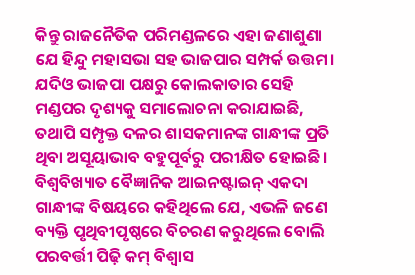କିନ୍ତୁ ରାଜନୈତିକ ପରିମଣ୍ଡଳରେ ଏହା ଜଣାଶୁଣା ଯେ ହିନ୍ଦୁ ମହାସଭା ସହ ଭାଜପାର ସମ୍ପର୍କ ଉତ୍ତମ। ଯଦିଓ ଭାଜପା ପକ୍ଷରୁ କୋଲକାତାର ସେହି ମଣ୍ଡପର ଦୃଶ୍ୟକୁ ସମାଲୋଚନା କରାଯାଇଛି, ତଥାପି ସମ୍ପୃକ୍ତ ଦଳର ଶାସକମାନଙ୍କ ଗାନ୍ଧୀଙ୍କ ପ୍ରତି ଥିବା ଅସୂୟାଭାବ ବହୁପୂର୍ବରୁ ପରୀକ୍ଷିତ ହୋଇଛି।
ବିଶ୍ୱବିଖ୍ୟାତ ବୈଜ୍ଞାନିକ ଆଇନଷ୍ଟାଇନ୍‌ ଏକଦା ଗାନ୍ଧୀଙ୍କ ବିଷୟରେ କହିଥିଲେ ଯେ, ଏଭଳି ଜଣେ ବ୍ୟକ୍ତି ପୃଥିବୀପୃଷ୍ଠରେ ବିଚରଣ କରୁଥିଲେ ବୋଲି ପରବର୍ତ୍ତୀ ପିଢ଼ି କମ୍‌ ବିଶ୍ୱାସ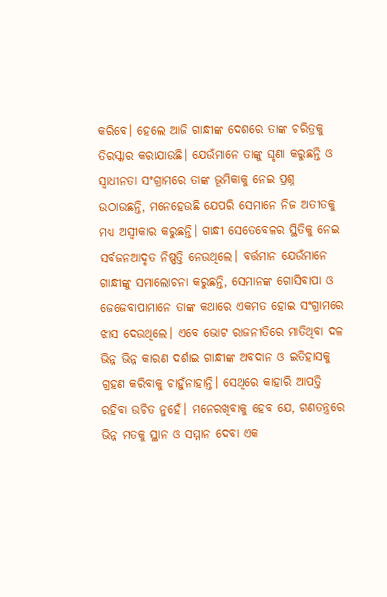କରିବେ। ହେଲେ ଆଜି ଗାନ୍ଧୀଙ୍କ ଦେଶରେ ତାଙ୍କ ଚରିତ୍ରକୁ ତିରସ୍କାର କରାଯାଉଛି। ଯେଉଁମାନେ ତାଙ୍କୁ ଘୃଣା କରୁଛନ୍ତି ଓ ସ୍ବାଧୀନତା ସଂଗ୍ରାମରେ ତାଙ୍କ ଭୂମିକାକୁ ନେଇ ପ୍ରଶ୍ନ ଉଠାଉଛନ୍ତି, ମନେହେଉଛି ଯେପରି ସେମାନେ ନିଜ ଅତୀତକୁ ମଧ୍ୟ ଅସ୍ବୀକାର କରୁଛନ୍ତି। ଗାନ୍ଧୀ ସେତେବେଳର ସ୍ଥିତିକୁ ନେଇ ସର୍ବଜନଆଦୃତ ନିଷ୍ପତ୍ତି ନେଉଥିଲେ। ବର୍ତ୍ତମାନ ଯେଉଁମାନେ ଗାନ୍ଧୀଙ୍କୁ ସମାଲୋଚନା କରୁଛନ୍ତି, ସେମାନଙ୍କ ଗୋସିବାପା ଓ ଜେଜେବାପାମାନେ ତାଙ୍କ କଥାରେ ଏକମତ ହୋଇ ସଂଗ୍ରାମରେ ଝାସ ଦେଉଥିଲେ। ଏବେ ଭୋଟ ରାଜନୀତିରେ ମାତିଥିବା ଦଳ ଭିନ୍ନ ଭିନ୍ନ କାରଣ ଦର୍ଶାଇ ଗାନ୍ଧୀଙ୍କ ଅବଦାନ ଓ ଇତିହାସକୁ ଗ୍ରହଣ କରିବାକୁ ଚାହୁଁନାହାନ୍ତି। ସେଥିରେ କାହାରି ଆପତ୍ତି ରହିବା ଉଚିତ ନୁହେଁ। ମନେରଖିବାକୁ ହେବ ଯେ, ଗଣତନ୍ତ୍ରରେ ଭିନ୍ନ ମତକୁ ସ୍ଥାନ ଓ ସମ୍ମାନ ଦେବା ଏକ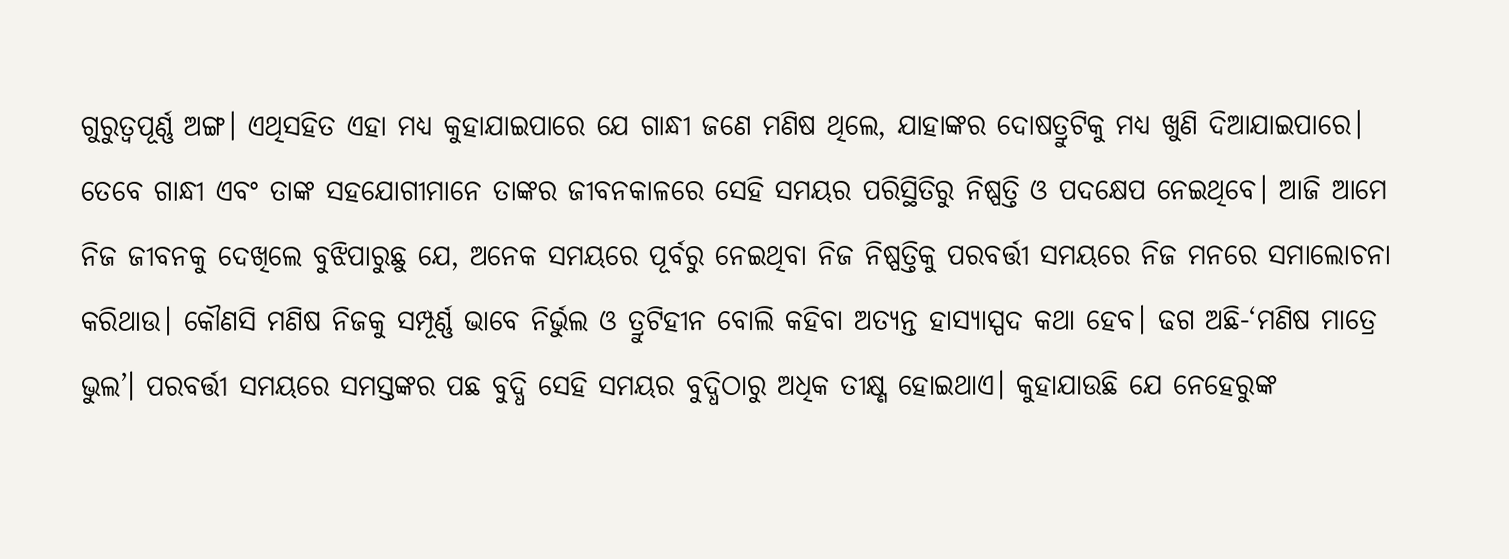ଗୁରୁତ୍ୱପୂର୍ଣ୍ଣ ଅଙ୍ଗ। ଏଥିସହିତ ଏହା ମଧ୍ୟ କୁହାଯାଇପାରେ ଯେ ଗାନ୍ଧୀ ଜଣେ ମଣିଷ ଥିଲେ, ଯାହାଙ୍କର ଦୋଷତ୍ରୁଟିକୁ ମଧ୍ୟ ଖୁଣି ଦିଆଯାଇପାରେ। ତେବେ ଗାନ୍ଧୀ ଏବଂ ତାଙ୍କ ସହଯୋଗୀମାନେ ତାଙ୍କର ଜୀବନକାଳରେ ସେହି ସମୟର ପରିସ୍ଥିତିରୁ ନିଷ୍ପତ୍ତି ଓ ପଦକ୍ଷେପ ନେଇଥିବେ। ଆଜି ଆମେ ନିଜ ଜୀବନକୁ ଦେଖିଲେ ବୁଝିପାରୁଛୁ ଯେ, ଅନେକ ସମୟରେ ପୂର୍ବରୁ ନେଇଥିବା ନିଜ ନିଷ୍ପତ୍ତିକୁ ପରବର୍ତ୍ତୀ ସମୟରେ ନିଜ ମନରେ ସମାଲୋଚନା କରିଥାଉ। କୌଣସି ମଣିଷ ନିଜକୁ ସମ୍ପୂର୍ଣ୍ଣ ଭାବେ ନିର୍ଭୁଲ ଓ ତ୍ରୁଟିହୀନ ବୋଲି କହିବା ଅତ୍ୟନ୍ତ ହାସ୍ୟାସ୍ପଦ କଥା ହେବ। ଢଗ ଅଛି-‘ମଣିଷ ମାତ୍ରେ ଭୁଲ’। ପରବର୍ତ୍ତୀ ସମୟରେ ସମସ୍ତଙ୍କର ପଛ ବୁଦ୍ଧି ସେହି ସମୟର ବୁଦ୍ଧିଠାରୁ ଅଧିକ ତୀକ୍ଷ୍ଣ ହୋଇଥାଏ। କୁହାଯାଉଛି ଯେ ନେହେରୁଙ୍କ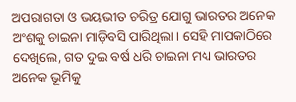ଅପରାଗତା ଓ ଭୟଭୀତ ଚରିତ୍ର ଯୋଗୁ ଭାରତର ଅନେକ ଅଂଶକୁ ଚାଇନା ମାଡ଼ିବସି ପାରିଥିଲା। ସେହି ମାପକାଠିରେ ଦେଖିଲେ, ଗତ ଦୁଇ ବର୍ଷ ଧରି ଚାଇନା ମଧ୍ୟ ଭାରତର ଅନେକ ଭୂମିକୁ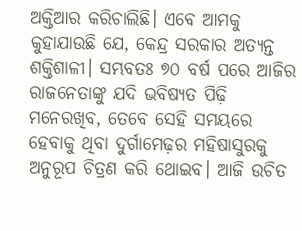ଅକ୍ତିଆର କରିଚାଲିଛି। ଏବେ ଆମକୁ କୁହାଯାଉଛି ଯେ, କେନ୍ଦ୍ର ସରକାର ଅତ୍ୟନ୍ତ ଶକ୍ତିଶାଳୀ। ସମ୍ଭବତଃ ୭୦ ବର୍ଷ ପରେ ଆଜିର ରାଜନେତାଙ୍କୁ ଯଦି ଭବିଷ୍ୟତ ପିଢ଼ି ମନେରଖିବ, ତେବେ ସେହି ସମୟରେ ହେବାକୁ ଥିବା ଦୁର୍ଗାମେଢ଼ର ମହିଷାସୁରକୁ ଅନୁରୂପ ଚିତ୍ରଣ କରି ଥୋଇବ। ଆଜି ଉଚିତ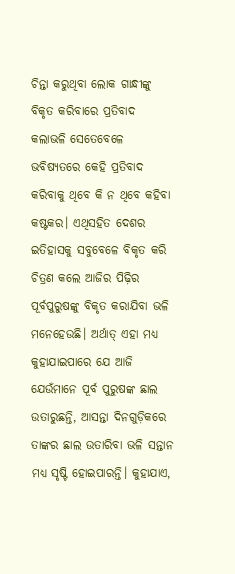ଚିନ୍ତା କରୁଥିବା ଲୋକ ଗାନ୍ଧୀଙ୍କୁ ବିକୃତ କରିବାରେ ପ୍ରତିବାଦ କଲାଭଳି ସେତେବେଳେ ଭବିଷ୍ୟତରେ କେହି ପ୍ରତିବାଦ କରିବାକୁ ଥିବେ କି ନ ଥିବେ କହିବା କଷ୍ଟକର। ଏଥିସହିତ ଦେଶର ଇତିହାସକୁ ସବୁବେଳେ ବିକୃତ କରି ଚିତ୍ରଣ କଲେ ଆଜିର ପିଢ଼ିର ପୂର୍ବପୁରୁଷଙ୍କୁ ବିକୃତ କରାଯିବା ଭଳି ମନେହେଉଛି। ଅର୍ଥାତ୍‌ ଏହା ମଧ୍ୟ କୁହାଯାଇପାରେ ଯେ ଆଜି ଯେଉଁମାନେ ପୂର୍ବ ପୁରୁଷଙ୍କ ଛାଲ ଉତାରୁଛନ୍ତି, ଆସନ୍ତା ଦିନଗୁଡ଼ିକରେ ତାଙ୍କର ଛାଲ ଉତାରିବା ଭଳି ସନ୍ତାନ ମଧ୍ୟ ସୃଷ୍ଟି ହୋଇପାରନ୍ତି। କୁହାଯାଏ,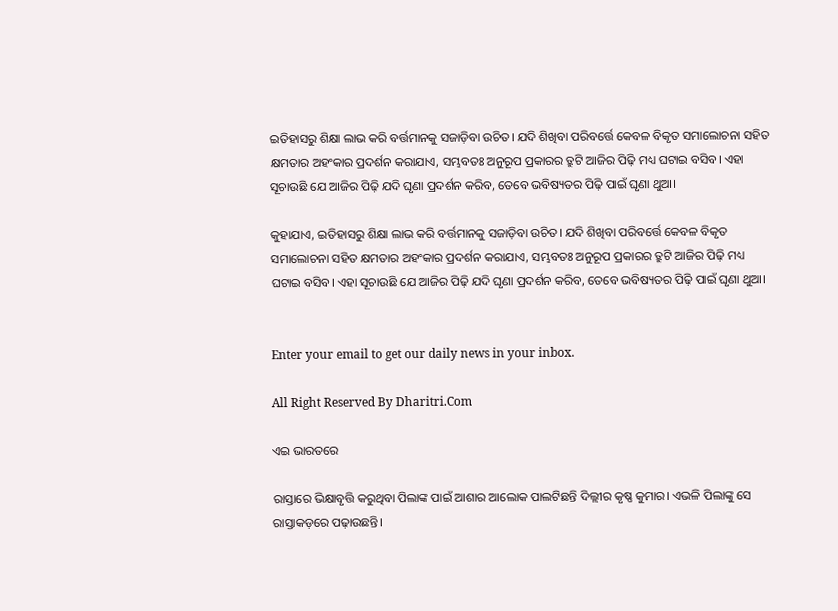ଇତିହାସରୁ ଶିକ୍ଷା ଲାଭ କରି ବର୍ତ୍ତମାନକୁ ସଜାଡ଼ିବା ଉଚିତ। ଯଦି ଶିଖିବା ପରିବର୍ତ୍ତେ କେବଳ ବିକୃତ ସମାଲୋଚନା ସହିତ କ୍ଷମତାର ଅହଂକାର ପ୍ରଦର୍ଶନ କରାଯାଏ, ସମ୍ଭବତଃ ଅନୁରୂପ ପ୍ରକାରର ତ୍ରୁଟି ଆଜିର ପିଢ଼ି ମଧ୍ୟ ଘଟାଇ ବସିବ। ଏହା ସୂଚାଉଛି ଯେ ଆଜିର ପିଢ଼ି ଯଦି ଘୃଣା ପ୍ରଦର୍ଶନ କରିବ, ତେବେ ଭବିଷ୍ୟତର ପିଢ଼ି ପାଇଁ ଘୃଣା ଥୁଆ।

କୁହାଯାଏ, ଇତିହାସରୁ ଶିକ୍ଷା ଲାଭ କରି ବର୍ତ୍ତମାନକୁ ସଜାଡ଼ିବା ଉଚିତ। ଯଦି ଶିଖିବା ପରିବର୍ତ୍ତେ କେବଳ ବିକୃତ ସମାଲୋଚନା ସହିତ କ୍ଷମତାର ଅହଂକାର ପ୍ରଦର୍ଶନ କରାଯାଏ, ସମ୍ଭବତଃ ଅନୁରୂପ ପ୍ରକାରର ତ୍ରୁଟି ଆଜିର ପିଢ଼ି ମଧ୍ୟ ଘଟାଇ ବସିବ। ଏହା ସୂଚାଉଛି ଯେ ଆଜିର ପିଢ଼ି ଯଦି ଘୃଣା ପ୍ରଦର୍ଶନ କରିବ, ତେବେ ଭବିଷ୍ୟତର ପିଢ଼ି ପାଇଁ ଘୃଣା ଥୁଆ।


Enter your email to get our daily news in your inbox.

All Right Reserved By Dharitri.Com

ଏଇ ଭାରତରେ

ରାସ୍ତାରେ ଭିକ୍ଷାବୃତ୍ତି କରୁଥିବା ପିଲାଙ୍କ ପାଇଁ ଆଶାର ଆଲୋକ ପାଲଟିଛନ୍ତି ଦିଲ୍ଲୀର କୃଷ୍ଣ କୁମାର। ଏଭଳି ପିଲାଙ୍କୁ ସେ ରାସ୍ତାକଡ଼ରେ ପଢ଼ାଉଛନ୍ତି।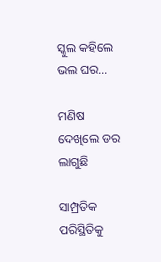ସ୍କୁଲ କହିଲେ ଭଲ ଘର…

ମଣିଷ ଦେଖିଲେ ଡର ଲାଗୁଛି

ସାମ୍ପ୍ରତିକ ପରିସ୍ଥିତିକୁ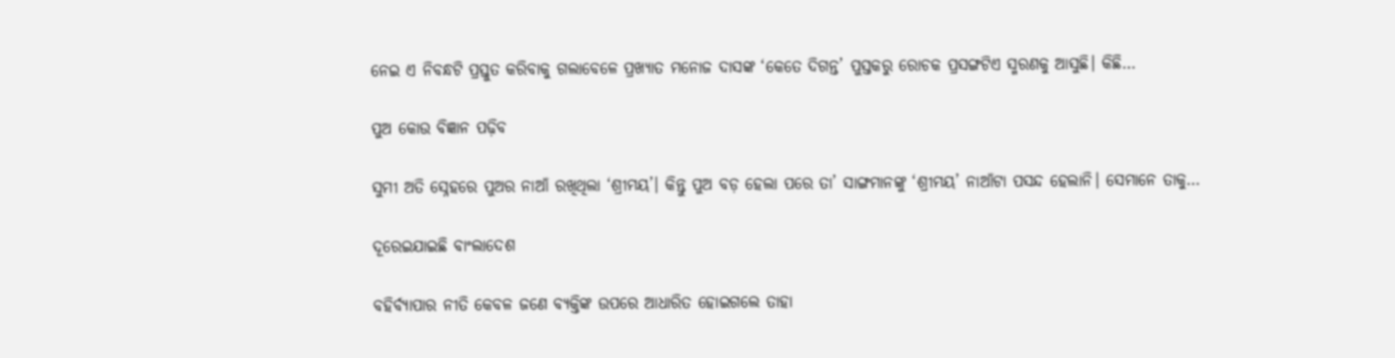ନେଇ ଏ ନିବନ୍ଧଟି ପ୍ରସ୍ତୁତ କରିବାକୁ ଗଲାବେଳେ ପ୍ରଖ୍ୟାତ ମନୋଜ ଦାସଙ୍କ ‘କେତେ ଦିଗନ୍ତ’ ପୁସ୍ତକରୁ ରୋଚକ ପ୍ରସଙ୍ଗଟିଏ ସ୍ମରଣକୁ ଆସୁଛି। କିଛି…

ପୁଅ କୋଉ ବିଜ୍ଞାନ ପଢ଼ିବ

ସୁମୀ ଅତି ସ୍ନେହରେ ପୁଅର ନାଆଁ ରଖିଥିଲା ‘ଶ୍ରୀମୟ’। କିନ୍ତୁ ପୁଅ ବଡ଼ ହେଲା ପରେ ତା’ ସାଙ୍ଗମାନଙ୍କୁ ‘ଶ୍ରୀମୟ’ ନାଆଁଟା ପସନ୍ଦ ହେଲାନି। ସେମାନେ ତାକୁ…

ଦୂରେଇଯାଇଛି ବାଂଲାଦେଶ

ବହିର୍ବ୍ୟାପାର ନୀତି କେବଳ ଜଣେ ବ୍ୟକ୍ତିଙ୍କ ଉପରେ ଆଧାରିତ ହୋଇଗଲେ ତାହା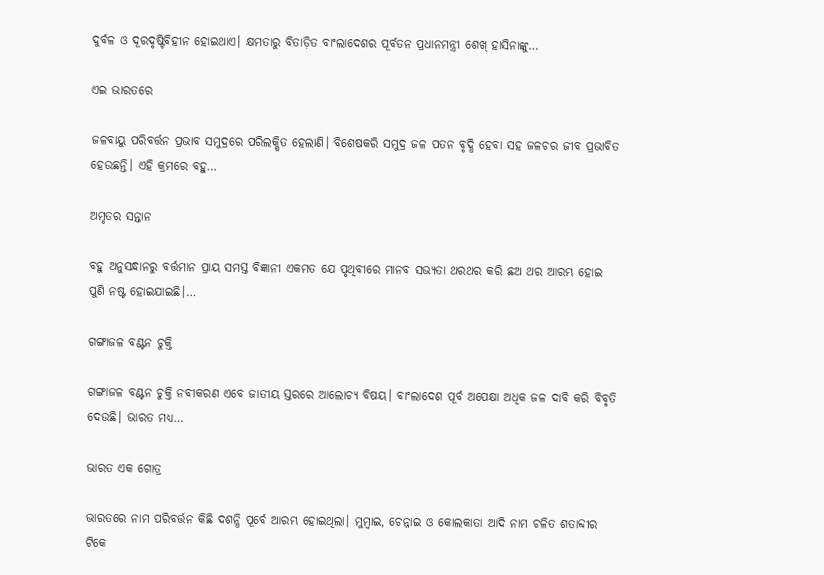ଦୁର୍ବଳ ଓ ଦୂରଦୃଷ୍ଟିବିହୀନ ହୋଇଥାଏ। କ୍ଷମତାରୁ ବିତାଡ଼ିତ ବାଂଲାଦେଶର ପୂର୍ବତନ ପ୍ରଧାନମନ୍ତ୍ରୀ ଶେଖ୍‌ ହାସିନାଙ୍କୁ…

ଏଇ ଭାରତରେ

ଜଳବାୟୁ ପରିବର୍ତ୍ତନ ପ୍ରଭାବ ସମୁଦ୍ରରେ ପରିଲକ୍ଷିତ ହେଲାଣି। ବିଶେଷକରି ସମୁଦ୍ର ଜଳ ପତନ ବୃଦ୍ଧି ହେବା ସହ ଜଳଚର ଜୀବ ପ୍ରଭାବିତ ହେଉଛନ୍ତି। ଏହି କ୍ରମରେ ବହୁ…

ଅମୃତର ସନ୍ତାନ

ବହୁ ଅନୁସନ୍ଧାନରୁ ବର୍ତ୍ତମାନ ପ୍ରାୟ ସମସ୍ତ ବିଜ୍ଞାନୀ ଏକମତ ଯେ ପୃଥିବୀରେ ମାନବ ସଭ୍ୟତା ଥରଥର କରି ଛଅ ଥର ଆରମ୍ଭ ହୋଇ ପୁଣି ନଷ୍ଟ ହୋଇଯାଇଛି।…

ଗଙ୍ଗାଜଳ ବଣ୍ଟନ ଚୁକ୍ତି

ଗଙ୍ଗାଜଳ ବଣ୍ଟନ ଚୁକ୍ତି ନବୀକରଣ ଏବେ ଜାତୀୟ ସ୍ତରରେ ଆଲୋଚ୍ୟ ବିଷୟ। ବାଂଲାଦେଶ ପୂର୍ବ ଅପେକ୍ଷା ଅଧିକ ଜଳ ଦାବି କରି ବିବୃତି ଦେଉଛି। ଭାରତ ମଧ୍ୟ…

ଭାରତ ଏକ ଗୋତ୍ର

ଭାରତରେ ନାମ ପରିବର୍ତ୍ତନ କିଛି ଦଶନ୍ଧି ପୂର୍ବେ ଆରମ୍ଭ ହୋଇଥିଲା। ମୁମ୍ବାଇ, ଚେନ୍ନାଇ ଓ କୋଲକାତା ଆଦି ନାମ ଚଳିତ ଶତାବ୍ଦୀର ଟିକେ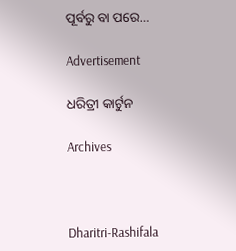ପୂର୍ବରୁ ବା ପରେ…

Advertisement

ଧରିତ୍ରୀ କାର୍ଟୁନ

Archives



Dharitri-Rashifala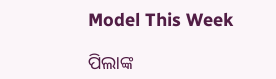Model This Week

ପିଲାଙ୍କ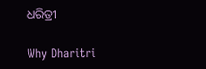ଧରିତ୍ରୀ

Why Dharitri